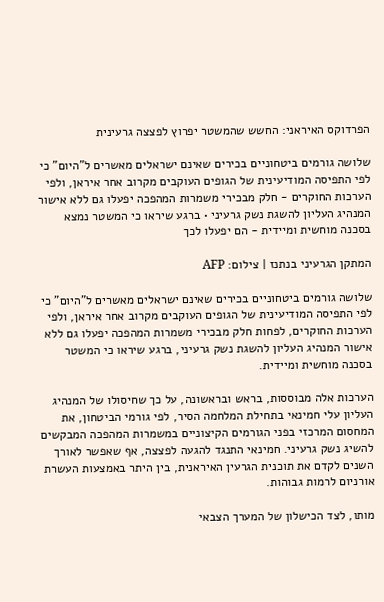הפרדוקס האיראני: החשש שהמשטר יפרוץ לפצצה גרעינית

שלושה גורמים ביטחוניים בכירים שאינם ישראלים מאשרים ל"היום" כי לפי התפיסה המודיעינית של הגופים העוקבים מקרוב אחר איראן, ולפי הערכות החוקרים - חלק מבכירי משמרות המהפכה יפעלו גם ללא אישור המנהיג העליון להשגת נשק גרעיני • ברגע שיראו כי המשטר נמצא בסכנה מוחשית ומיידית - הם יפעלו לכך

המתקן הגרעיני בנתנז | צילום: AFP

שלושה גורמים ביטחוניים בכירים שאינם ישראלים מאשרים ל"היום" כי לפי התפיסה המודיעינית של הגופים העוקבים מקרוב אחר איראן, ולפי הערכות החוקרים, לפחות חלק מבכירי משמרות המהפכה יפעלו גם ללא אישור המנהיג העליון להשגת נשק גרעיני, ברגע שיראו כי המשטר בסכנה מוחשית ומיידית.

הערכות אלה מבוססות, בראש ובראשונה, על כך שחיסולו של המנהיג העליון עלי חמינאי בתחילת המלחמה הסיר, לפי גורמי הביטחון, את המחסום המרכזי בפני הגורמים הקיצוניים במשמרות המהפכה המבקשים להשיג נשק גרעיני. חמינאי התנגד להגעה לפצצה, אף שאפשר לאורך השנים לקדם את תוכנית הגרעין האיראנית, בין היתר באמצעות העשרת אורניום לרמות גבוהות.

מותו, לצד הכישלון של המערך הצבאי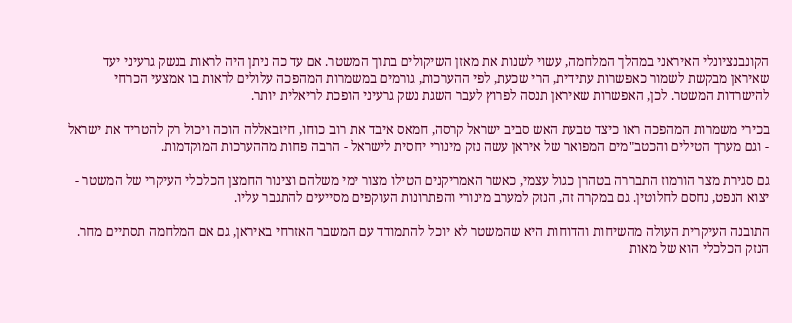הקונבנציונלי האיראני במהלך המלחמה, עשוי לשנות את מאזן השיקולים בתוך המשטר. אם עד כה ניתן היה לראות בנשק גרעיני יעד שאיראן מבקשת לשמור כאפשרות עתידית, הרי שכעת, לפי ההערכות, גורמים במשמרות המהפכה עלולים לראות בו אמצעי הכרחי להישרדות המשטר. לכן, האפשרות שאיראן תנסה לפרוץ לעבר השגת נשק גרעיני הופכת לריאלית יותר.

בכירי משמרות המהפכה ראו כיצד טבעת האש סביב ישראל קרסה, חמאס איבד את רוב כוחו, חיזבאללה הוכה ויכול רק להטריד את ישראל - וגם מערך הטילים והכטב"מים המפואר של איראן עשה נזק מינורי יחסית לישראל - הרבה פחות מההערכות המוקדמות.

גם סגירת מצר הורמוז התבררה בטהרן כגול עצמי, כאשר האמריקנים הטילו מצור ימי משלהם וצינור החמצן הכלכלי העיקרי של המשטר - יצוא הנפט, נחסם לחלוטין. גם במקרה זה, הנזק למערב מינורי והפתרונות העוקפים מסייעים להתגבר עליו.

התובנה העיקרית העולה מהשיחות והדוחות היא שהמשטר לא יוכל להתמודד עם המשבר האזרחי באיראן, גם אם המלחמה תסתיים מחר. הנזק הכלכלי הוא של מאות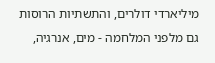מיליארדי דולרים, והתשתיות הרוסות גם מלפני המלחמה - מים, אנרגיה,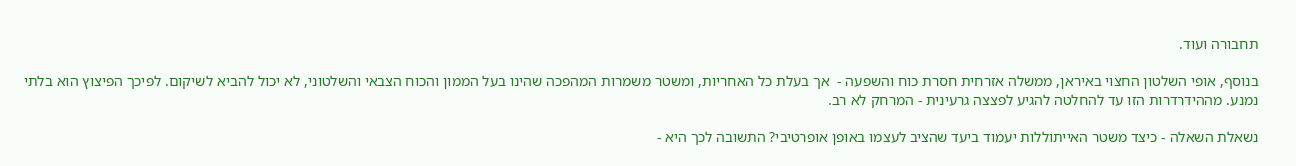תחבורה ועוד.

בנוסף, אופי השלטון החצוי באיראן, ממשלה אזרחית חסרת כוח והשפעה -  אך בעלת כל האחריות, ומשטר משמרות המהפכה שהינו בעל הממון והכוח הצבאי והשלטוני, לא יכול להביא לשיקום. לפיכך הפיצוץ הוא בלתי נמנע. מההידרדרות הזו עד להחלטה להגיע לפצצה גרעינית - המרחק לא רב.

נשאלת השאלה - כיצד משטר האייתוללות יעמוד ביעד שהציב לעצמו באופן אופרטיבי? התשובה לכך היא -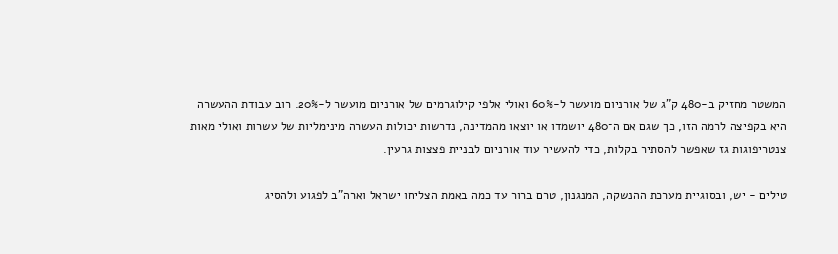המשטר מחזיק ב-480 ק"ג של אורניום מועשר ל-60% ואולי אלפי קילוגרמים של אורניום מועשר ל-20%. רוב עבודת ההעשרה היא בקפיצה לרמה הזו, כך שגם אם ה־480 יושמדו או יוצאו מהמדינה, נדרשות יכולות העשרה מינימליות של עשרות ואולי מאות צנטריפוגות גז שאפשר להסתיר בקלות, כדי להעשיר עוד אורניום לבניית פצצות גרעין.

טילים - יש, ובסוגיית מערכת ההנשקה, המנגנון, טרם ברור עד כמה באמת הצליחו ישראל וארה"ב לפגוע ולהסיג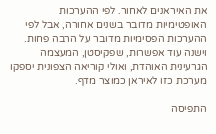את האיראנים לאחור. לפי ההערכות האופטימיות מדובר בשנים אחורה, אבל לפי ההערכות הפסימיות מדובר על הרבה פחות. וישנה עוד אפשרות, שפקיסטן, המעצמה הגרעינית האוהדת, ואולי קוריאה הצפונית יספקו מערכת כזו לאיראן כמוצר מדף.

התפיסה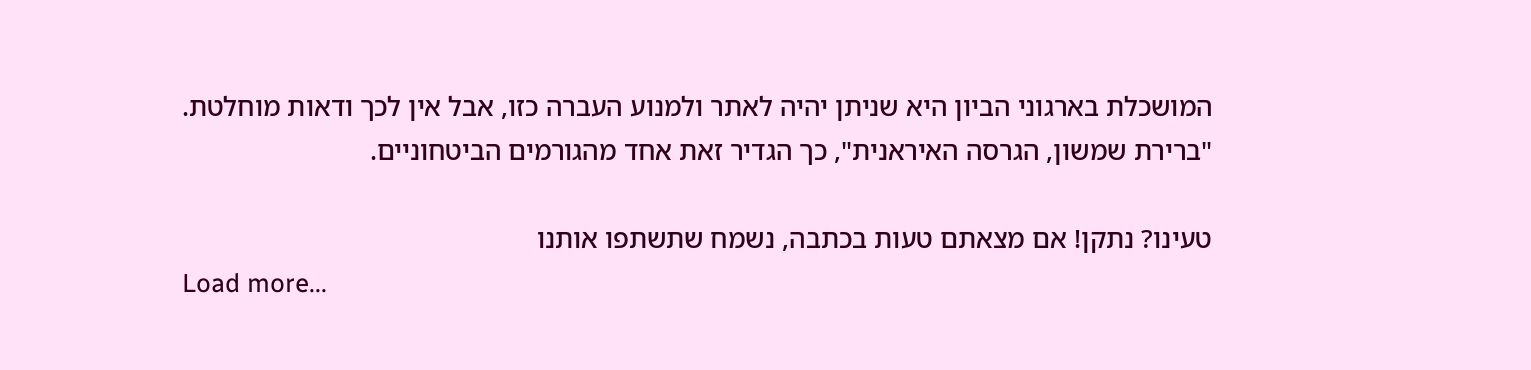המושכלת בארגוני הביון היא שניתן יהיה לאתר ולמנוע העברה כזו, אבל אין לכך ודאות מוחלטת. "ברירת שמשון, הגרסה האיראנית", כך הגדיר זאת אחד מהגורמים הביטחוניים.

טעינו? נתקן! אם מצאתם טעות בכתבה, נשמח שתשתפו אותנו
Load more...